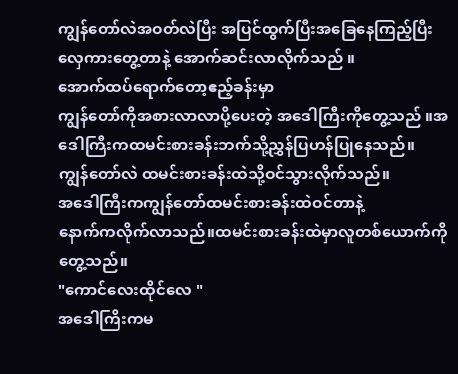ကျွန်တော်လဲအဝတ်လဲပြီး အပြင်ထွက်ပြီးအခြေနေကြည့်ပြီးလှေကားတွေ့တာနဲ့ အောက်ဆင်းလာလိုက်သည် ။
အောက်ထပ်ရောက်တော့ဧည့်ခန်းမှာ
ကျွန်တော်ကိုအစားလာလာပို့ပေးတဲ့ အဒေါကြီးကိုတွေ့သည် ။အဒေါကြီးကထမင်းစားခန်းဘက်သို့ညွှန်ပြဟန်ပြုနေသည်။
ကျွန်တော်လဲ ထမင်းစားခန်းထဲသို့ဝင်သွားလိုက်သည်။
အဒေါကြီးကကျွန်တော်ထမင်းစားခန်းထဲဝင်တာနဲ့
နောက်ကလိုက်လာသည်။ထမင်းစားခန်းထဲမှာလူတစ်ယောက်ကိုတွေ့သည်။
"ကောင်လေးထိုင်လေ "
အဒေါကြိးကမ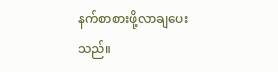နက်စာစားဖို့လာချပေးသည်။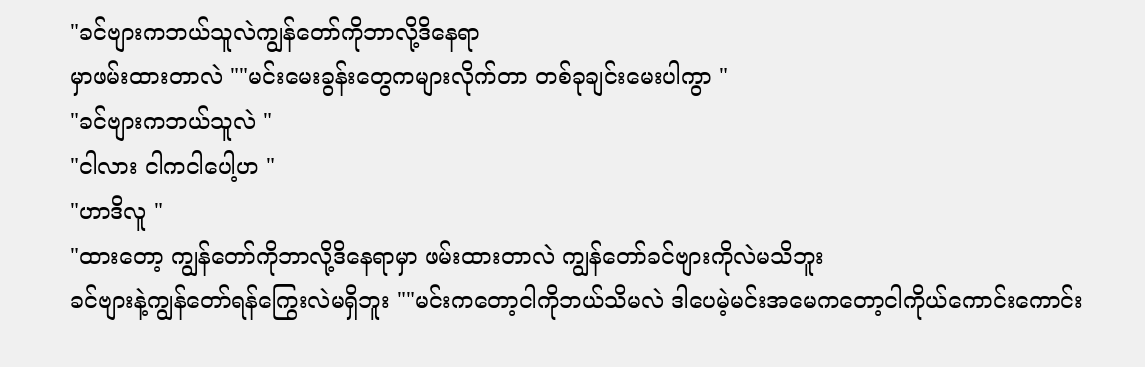"ခင်ဗျားကဘယ်သူလဲကျွန်တော်ကိုဘာလို့ဒိနေရာ
မှာဖမ်းထားတာလဲ ""မင်းမေးခွန်းတွေကများလိုက်တာ တစ်ခုချင်းမေးပါကွာ "
"ခင်ဗျားကဘယ်သူလဲ "
"ငါလား ငါကငါပေါ့ဟ "
"ဟာဒိလူ "
"ထားတော့ ကျွန်တော်ကိုဘာလို့ဒိနေရာမှာ ဖမ်းထားတာလဲ ကျွန်တော်ခင်ဗျားကိုလဲမသိဘူး
ခင်ဗျားနဲ့ကျွန်တော်ရန်ကြွေးလဲမရှိဘူး ""မင်းကတော့ငါကိုဘယ်သိမလဲ ဒါပေမဲ့မင်းအမေကတော့ငါကိုယ်ကောင်းကောင်း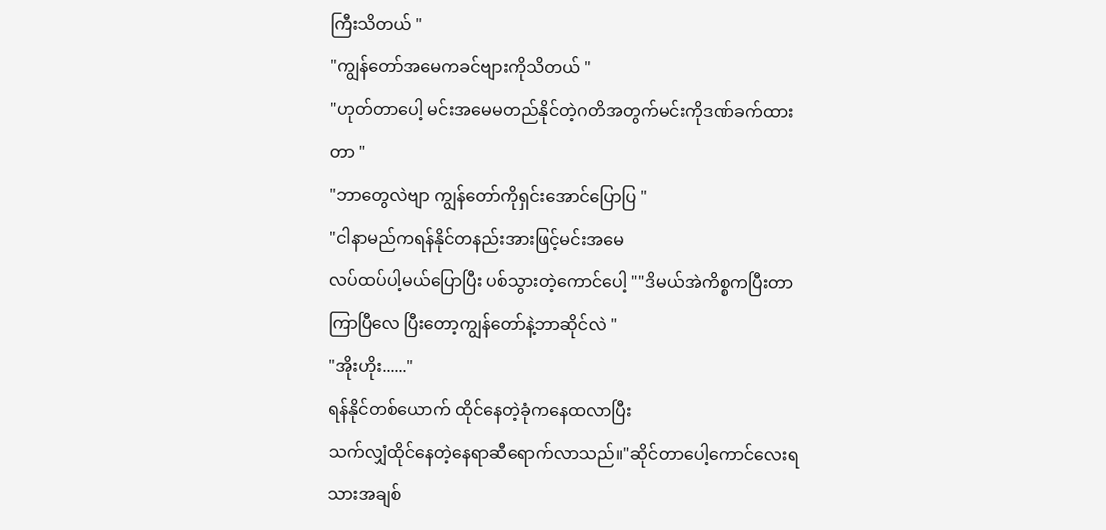ကြီးသိတယ် "
"ကျွန်တော်အမေကခင်ဗျားကိုသိတယ် "
"ဟုတ်တာပေါ့ မင်းအမေမတည်နိုင်တဲ့ဂတိအတွက်မင်းကိုဒဏ်ခက်ထားတာ "
"ဘာတွေလဲဗျာ ကျွန်တော်ကိုရှင်းအောင်ပြောပြ "
"ငါနာမည်ကရန်နိုင်တနည်းအားဖြင့်မင်းအမေ
လပ်ထပ်ပါ့မယ်ပြောပြီး ပစ်သွားတဲ့ကောင်ပေါ့ ""ဒိမယ်အဲကိစ္စကပြီးတာကြာပြီလေ ပြီးတော့ကျွန်တော်နဲ့ဘာဆိုင်လဲ "
"အိုးဟိုး......"
ရန်နိုင်တစ်ယောက် ထိုင်နေတဲ့ခုံကနေထလာပြီး
သက်လျှံထိုင်နေတဲ့နေရာဆီရောက်လာသည်။"ဆိုင်တာပေါ့ကောင်လေးရ သားအချစ်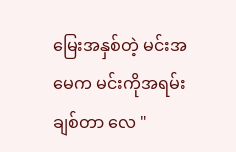မြေးအနှစ်တဲ့ မင်းအမေက မင်းကိုအရမ်းချစ်တာ လေ "